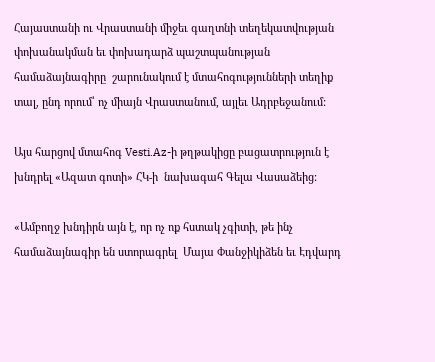Հայաստանի ու Վրաստանի միջեւ գաղտնի տեղեկատվության փոխանակման եւ փոխադարձ պաշտպանության համաձայնագիրը  շարունակում է մտահոգությունների տեղիք տալ, ընդ որում՝ ոչ միայն Վրաստանում, այլեւ Ադրբեջանում:

Այս հարցով մտահոգ Vesti.Az-ի թղթակիցը բացատրություն է խնդրել «Ազատ գոտի» ՀԿ-ի  նախագահ Գելա Վասաձեից:

«Ամբողջ խնդիրն այն է, որ ոչ ոք հստակ չգիտի, թե ինչ համաձայնագիր են ստորագրել  Մայա Փանջիկիձեն եւ Էդվարդ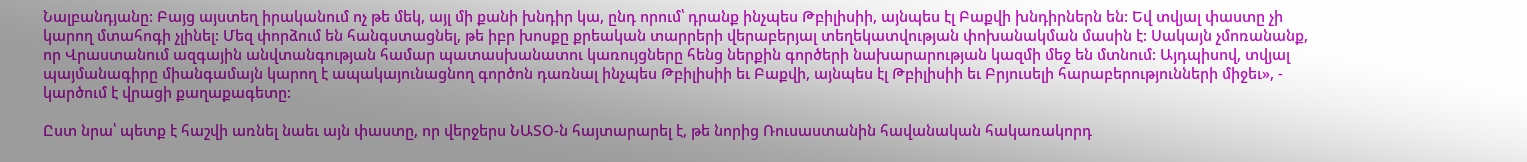Նալբանդյանը: Բայց այստեղ իրականում ոչ թե մեկ, այլ մի քանի խնդիր կա, ընդ որում՝ դրանք ինչպես Թբիլիսիի, այնպես էլ Բաքվի խնդիրներն են: Եվ տվյալ փաստը չի կարող մտահոգի չլինել: Մեզ փորձում են հանգստացնել, թե իբր խոսքը քրեական տարրերի վերաբերյալ տեղեկատվության փոխանակման մասին է: Սակայն չմոռանանք, որ Վրաստանում ազգային անվտանգության համար պատասխանատու կառույցները հենց ներքին գործերի նախարարության կազմի մեջ են մտնում: Այդպիսով, տվյալ պայմանագիրը միանգամայն կարող է ապակայունացնող գործոն դառնալ ինչպես Թբիլիսիի եւ Բաքվի, այնպես էլ Թբիլիսիի եւ Բրյուսելի հարաբերությունների միջեւ», - կարծում է վրացի քաղաքագետը:

Ըստ նրա՝ պետք է հաշվի առնել նաեւ այն փաստը, որ վերջերս ՆԱՏՕ-ն հայտարարել է, թե նորից Ռուսաստանին հավանական հակառակորդ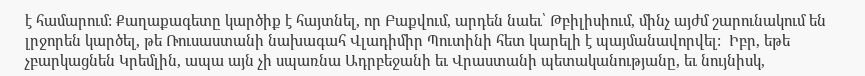է համարում: Քաղաքագետը կարծիք է հայտնել, որ Բաքվում, արդեն նաեւ՝ Թբիլիսիում, մինչ այժմ շարունակում են լրջորեն կարծել, թե Ռուսաստանի նախագահ Վլադիմիր Պուտինի հետ կարելի է պայմանավորվել:  Իբր, եթե չբարկացնեն Կրեմլին, ապա այն չի սպառնա Ադրբեջանի եւ Վրաստանի պետականությանը, եւ նույնիսկ,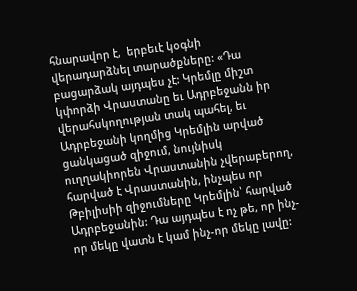հնարավոր է,  երբեւէ կօգնի վերադարձնել տարածքները: «Դա բացարձակ այդպես չէ: Կրեմլը միշտ կփորձի Վրաստանը եւ Ադրբեջանն իր վերահսկողության տակ պահել, եւ Ադրբեջանի կողմից Կրեմլին արված ցանկացած զիջում, նույնիսկ ուղղակիորեն Վրաստանին չվերաբերող, հարված է Վրաստանին, ինչպես որ Թբիլիսիի զիջումները Կրեմլին՝ հարված Ադրբեջանին: Դա այդպես է ոչ թե, որ ինչ-որ մեկը վատն է կամ ինչ-որ մեկը լավը: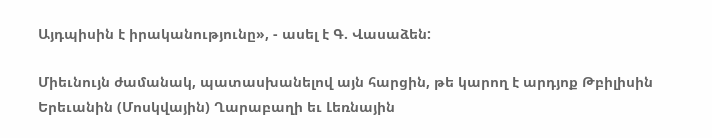Այդպիսին է իրականությունը», - ասել է Գ. Վասաձեն:

Միեւնույն ժամանակ, պատասխանելով այն հարցին, թե կարող է արդյոք Թբիլիսին Երեւանին (Մոսկվային) Ղարաբաղի եւ Լեռնային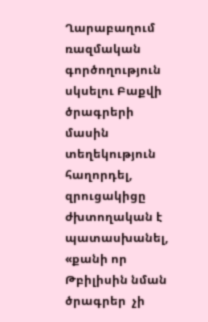Ղարաբաղում ռազմական գործողություն սկսելու Բաքվի ծրագրերի մասին տեղեկություն հաղորդել, զրուցակիցը ժխտողական է պատասխանել, «քանի որ Թբիլիսին նման  ծրագրեր  չի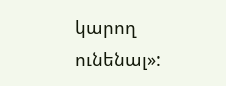կարող ունենալ»: